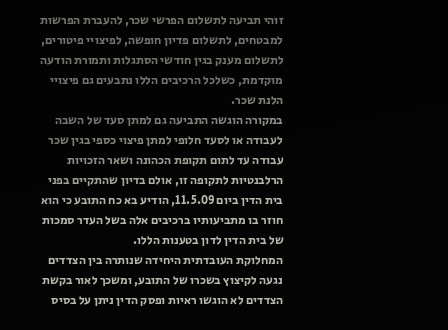זוהי תביעה לתשלום הפרשי שכר, להעברת הפרשות למבטחים, לתשלום פדיון חופשה, לפיצויי פיטורים, לתשלום מענק בגין חודשי הסתגלות ותמורת הודעה מוקדמת, כשלכל הרכיבים הללו נתבעים גם פיצויי הלנת שכר.
במקורה הוגשה התביעה גם למתן סעד של השבה לעבודה או לסעד חלופי למתן פיצוי כספי בגין שכר עבודה עד לתום תקופת הכהונה ושאר הזכויות הרלבנטיות לתקופה זו, אולם בדיון שהתקיים בפני בית הדין ביום 11.5.09, הודיע בא כח התובע כי הוא חוזר בו מתביעותיו ברכיבים אלה בשל העדר סמכות של בית הדין לדון בטענות הללו.
המחלוקת העובדתית היחידה שנותרה בין הצדדים נגעה לקיצוץ בשכרו של התובע, ומשכך לאור בקשת הצדדים לא הוגשו ראיות ופסק הדין ניתן על בסיס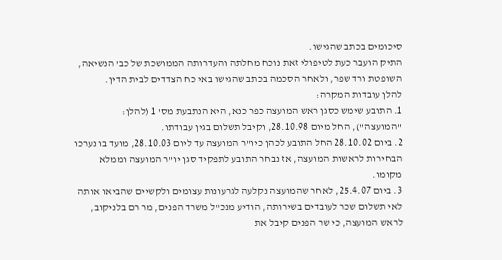סיכומים בכתב שהגישו.
התיק הועבר כעת לטיפולי זאת נוכח מחלתה והעדרותה הממושכת של כב' הנשיאה, השופטת ורד שפר, ולאחר הסכמה בכתב שהגישו באי כח הצדדים לבית הדין.
להלן עובדות המקרה:
1. התובע שימש כסגן ראש המועצה כפר כנא, היא הנתבעת מס' 1 (להלן: "המועצה"), החל מיום 28.10.98, וקיבל תשלום בגין עבודתו.
2. ביום 28.10.02 החל התובע לכהן כיו"ר המועצה עד ליום 28.10.03, מועד בו נערכו הבחירות לראשות המועצה, אז נבחר התובע לתפקיד סגן יו"ר המועצה וממלא מקומו.
3. ביום 25.4.07, לאחר שהמועצה נקלעה לגרעונות עצומים ולקשיים שהביאו אותה לאי תשלום שכר לעובדים בשירותה, הודיע מנכ"ל משרד הפנים, מר רם בלניקוב, לראש המועצה, כי שר הפנים קיבל את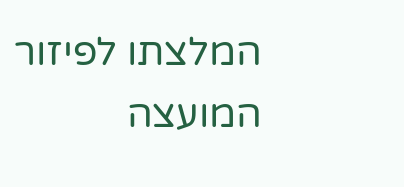המלצתו לפיזור המועצה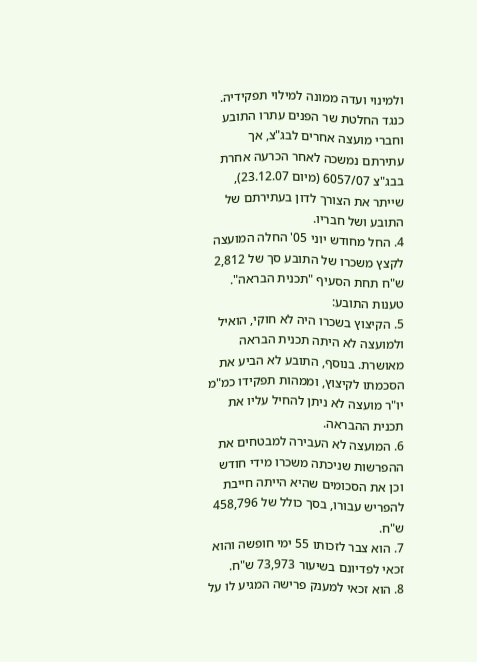ולמינוי ועדה ממונה למילוי תפקידיה.
כנגד החלטת שר הפנים עתרו התובע וחברי מועצה אחרים לבג"צ, אך עתירתם נמשכה לאחר הכרעה אחרת בבג"צ 6057/07 (מיום 23.12.07), שייתר את הצורך לדון בעתירתם של התובע ושל חבריו.
4. החל מחודש יוני 05' החלה המועצה לקצץ משכרו של התובע סך של 2,812 ש"ח תחת הסעיף "תכנית הבראה".
טענות התובע:
5. הקיצוץ בשכרו היה לא חוקי, הואיל ולמועצה לא היתה תכנית הבראה מאושרת. בנוסף, התובע לא הביע את הסכמתו לקיצוץ, וממהות תפקידו כמ"מ יו"ר מועצה לא ניתן להחיל עליו את תכנית ההבראה.
6. המועצה לא העבירה למבטחים את ההפרשות שניכתה משכרו מידי חודש וכן את הסכומים שהיא הייתה חייבת להפריש עבורו, בסך כולל של 458,796 ש"ח.
7. הוא צבר לזכותו 55 ימי חופשה והוא זכאי לפדיונם בשיעור 73,973 ש"ח.
8. הוא זכאי למענק פרישה המגיע לו על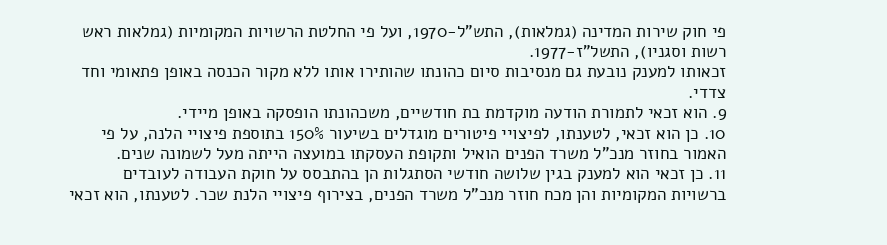פי חוק שירות המדינה (גמלאות), התש"ל-1970, ועל פי החלטת הרשויות המקומיות (גמלאות ראש רשות וסגניו), התשל"ז-1977.
זכאותו למענק נובעת גם מנסיבות סיום כהונתו שהותירו אותו ללא מקור הכנסה באופן פתאומי וחד צדדי.
9. הוא זכאי לתמורת הודעה מוקדמת בת חודשיים, משכהונתו הופסקה באופן מיידי.
10. כן הוא זכאי, לטענתו, לפיצויי פיטורים מוגדלים בשיעור 150% בתוספת פיצויי הלנה, על פי האמור בחוזר מנכ"ל משרד הפנים הואיל ותקופת העסקתו במועצה הייתה מעל לשמונה שנים.
11. כן זכאי הוא למענק בגין שלושה חודשי הסתגלות הן בהתבסס על חוקת העבודה לעובדים ברשויות המקומיות והן מכח חוזר מנכ"ל משרד הפנים, בצירוף פיצויי הלנת שכר. לטענתו, הוא זכאי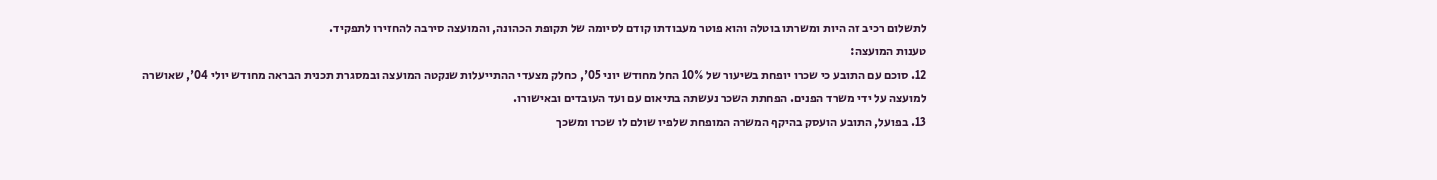לתשלום רכיב זה היות ומשרתו בוטלה והוא פוטר מעבודתו קודם לסיומה של תקופת הכהונה, והמועצה סירבה להחזירו לתפקיד.
טענות המועצה:
12. סוכם עם התובע כי שכרו יופחת בשיעור של 10% החל מחודש יוני 05', כחלק מצעדי ההתייעלות שנקטה המועצה ובמסגרת תכנית הבראה מחודש יולי 04', שאושרה למועצה על ידי משרד הפנים. הפחתת השכר נעשתה בתיאום עם ועד העובדים ובאישורו.
13. בפועל, התובע הועסק בהיקף המשרה המופחת שלפיו שולם לו שכרו ומשכך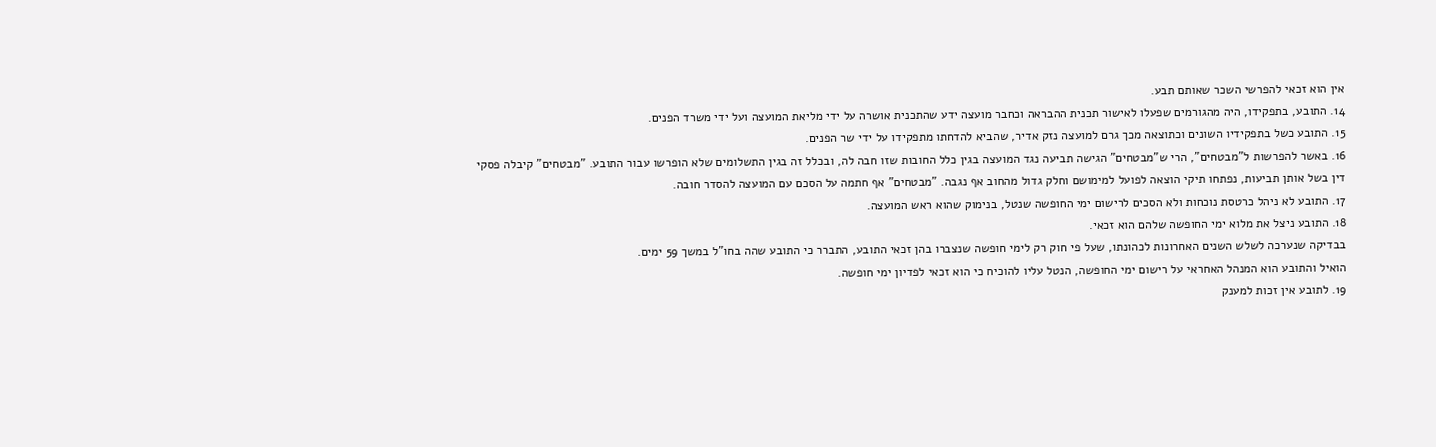אין הוא זכאי להפרשי השכר שאותם תבע.
14. התובע, בתפקידו, היה מהגורמים שפעלו לאישור תכנית ההבראה וכחבר מועצה ידע שהתכנית אושרה על ידי מליאת המועצה ועל ידי משרד הפנים.
15. התובע כשל בתפקידיו השונים וכתוצאה מכך גרם למועצה נזק אדיר, שהביא להדחתו מתפקידו על ידי שר הפנים.
16. באשר להפרשות ל"מבטחים", הרי ש"מבטחים" הגישה תביעה נגד המועצה בגין כלל החובות שזו חבה לה, ובכלל זה בגין התשלומים שלא הופרשו עבור התובע. "מבטחים" קיבלה פסקי דין בשל אותן תביעות, נפתחו תיקי הוצאה לפועל למימושם וחלק גדול מהחוב אף נגבה. "מבטחים" אף חתמה על הסכם עם המועצה להסדר חובה.
17. התובע לא ניהל כרטסת נוכחות ולא הסכים לרישום ימי החופשה שנטל, בנימוק שהוא ראש המועצה.
18. התובע ניצל את מלוא ימי החופשה שלהם הוא זכאי.
בבדיקה שנערכה לשלש השנים האחרונות לכהונתו, שעל פי חוק רק לימי חופשה שנצברו בהן זכאי התובע, התברר כי התובע שהה בחו"ל במשך 59 ימים.
הואיל והתובע הוא המנהל האחראי על רישום ימי החופשה, הנטל עליו להוכיח כי הוא זכאי לפדיון ימי חופשה.
19. לתובע אין זכות למענק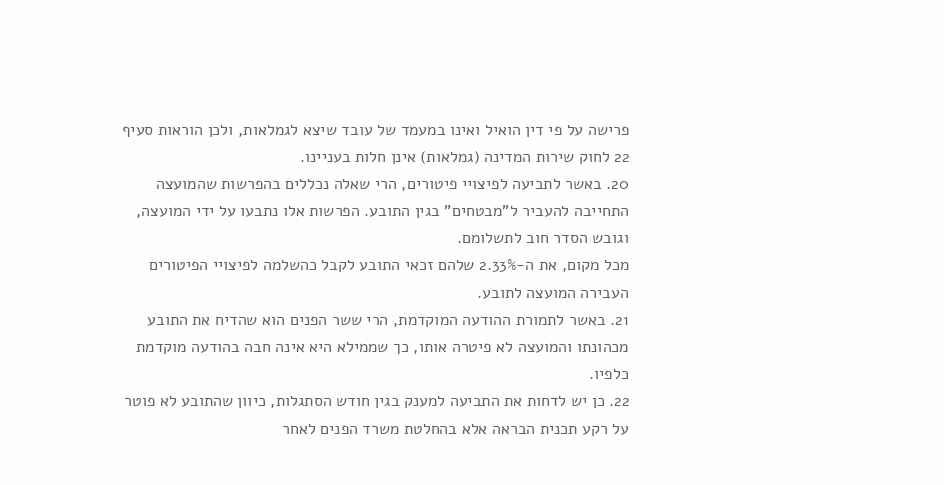פרישה על פי דין הואיל ואינו במעמד של עובד שיצא לגמלאות, ולכן הוראות סעיף 22 לחוק שירות המדינה (גמלאות) אינן חלות בעניינו.
20. באשר לתביעה לפיצויי פיטורים, הרי שאלה נכללים בהפרשות שהמועצה התחייבה להעביר ל"מבטחים" בגין התובע. הפרשות אלו נתבעו על ידי המועצה, וגובש הסדר חוב לתשלומם.
מכל מקום, את ה-2.33% שלהם זכאי התובע לקבל כהשלמה לפיצויי הפיטורים העבירה המועצה לתובע.
21. באשר לתמורת ההודעה המוקדמת, הרי ששר הפנים הוא שהדיח את התובע מכהונתו והמועצה לא פיטרה אותו, כך שממילא היא אינה חבה בהודעה מוקדמת כלפיו.
22. כן יש לדחות את התביעה למענק בגין חודש הסתגלות, כיוון שהתובע לא פוטר על רקע תכנית הבראה אלא בהחלטת משרד הפנים לאחר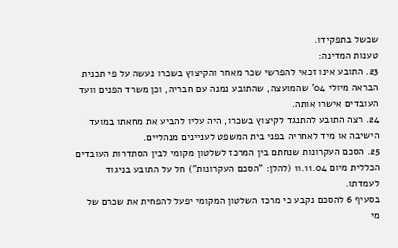שכשל בתפקידו.
טענות המדינה:
23. התובע אינו זכאי להפרשי שכר מאחר והקיצוץ בשכרו נעשה על פי תכנית הבראה מיולי 04' שהמועצה, שהתובע נמנה עם חבריה, וכן משרד הפנים וועד העובדים אישרו אותה.
24. רצה התובע להתנגד לקיצוץ בשכרו, היה עליו להביע את מחאתו במועד הישיבה או מיד לאחריה בפני בית המשפט לעניינים מנהליים.
25. הסכם העקרונות שנחתם בין המרכז לשלטון מקומי לבין הסתדרות העובדים הכללית מיום 11.11.04 (להלן: "הסכם העקרונות") חל על התובע בניגוד לעמדתו.
בסעיף 6 להסכם נקבע כי מרכז השלטון המקומי יפעל להפחית את שכרם של מי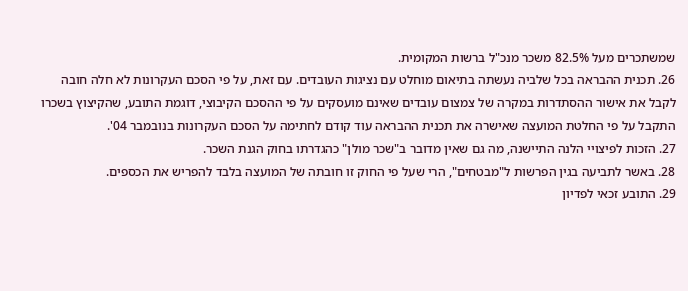שמשתכרים מעל 82.5% משכר מנכ"ל ברשות המקומית.
26. תכנית ההבראה בכל שלביה נעשתה בתיאום מוחלט עם נציגות העובדים. עם זאת, על פי הסכם העקרונות לא חלה חובה לקבל את אישור ההסתדרות במקרה של צמצום עובדים שאינם מועסקים על פי ההסכם הקיבוצי, דוגמת התובע, שהקיצוץ בשכרו התקבל על פי החלטת המועצה שאישרה את תכנית ההבראה עוד קודם לחתימה על הסכם העקרונות בנובמבר 04'.
27. הזכות לפיצויי הלנה התיישנה, מה גם שאין מדובר ב"שכר מולן" כהגדרתו בחוק הגנת השכר.
28. באשר לתביעה בגין הפרשות ל"מבטחים", הרי שעל פי החוק זו חובתה של המועצה בלבד להפריש את הכספים.
29. התובע זכאי לפדיון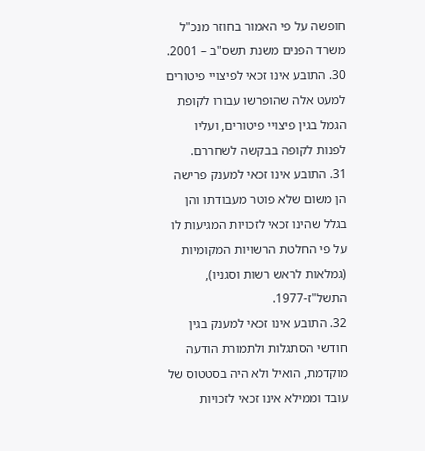חופשה על פי האמור בחוזר מנכ"ל משרד הפנים משנת תשס"ב – 2001.
30. התובע אינו זכאי לפיצויי פיטורים למעט אלה שהופרשו עבורו לקופת הגמל בגין פיצויי פיטורים, ועליו לפנות לקופה בבקשה לשחררם.
31. התובע אינו זכאי למענק פרישה הן משום שלא פוטר מעבודתו והן בגלל שהינו זכאי לזכויות המגיעות לו על פי החלטת הרשויות המקומיות (גמלאות לראש רשות וסגניו), התשל"ז-1977.
32. התובע אינו זכאי למענק בגין חודשי הסתגלות ולתמורת הודעה מוקדמת, הואיל ולא היה בסטטוס של עובד וממילא אינו זכאי לזכויות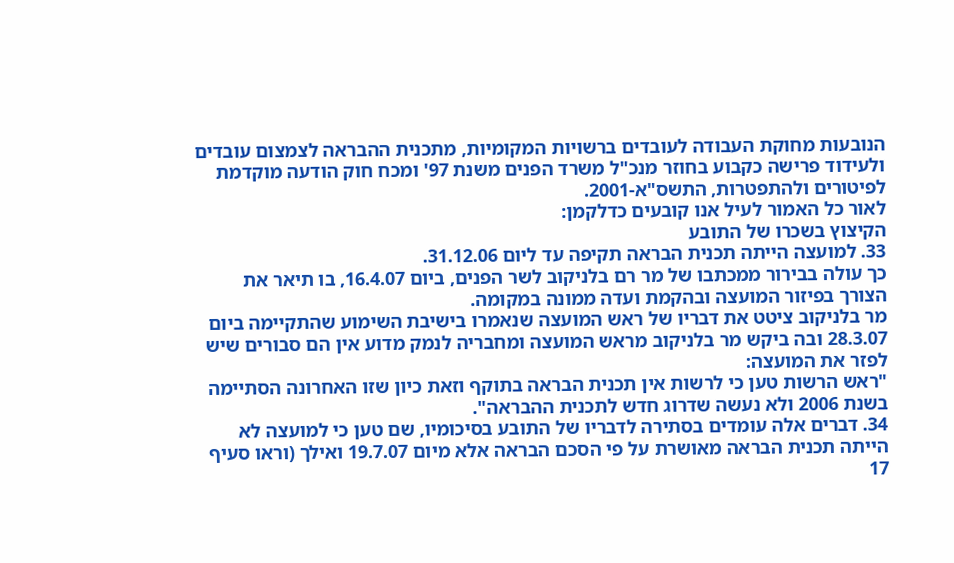הנובעות מחוקת העבודה לעובדים ברשויות המקומיות, מתכנית ההבראה לצמצום עובדים ולעידוד פרישה כקבוע בחוזר מנכ"ל משרד הפנים משנת 97' ומכח חוק הודעה מוקדמת לפיטורים ולהתפטרות, התשס"א-2001.
לאור כל האמור לעיל אנו קובעים כדלקמן:
הקיצוץ בשכרו של התובע
33. למועצה הייתה תכנית הבראה תקיפה עד ליום 31.12.06.
כך עולה בבירור ממכתבו של מר רם בלניקוב לשר הפנים, ביום 16.4.07, בו תיאר את הצורך בפיזור המועצה ובהקמת ועדה ממונה במקומה.
מר בלניקוב ציטט את דבריו של ראש המועצה שנאמרו בישיבת השימוע שהתקיימה ביום 28.3.07 ובה ביקש מר בלניקוב מראש המועצה ומחבריה לנמק מדוע אין הם סבורים שיש לפזר את המועצה:
"ראש הרשות טען כי לרשות אין תכנית הבראה בתוקף וזאת כיון שזו האחרונה הסתיימה בשנת 2006 ולא נעשה שדרוג חדש לתכנית ההבראה".
34. דברים אלה עומדים בסתירה לדבריו של התובע בסיכומיו, שם טען כי למועצה לא הייתה תכנית הבראה מאושרת על פי הסכם הבראה אלא מיום 19.7.07 ואילך (וראו סעיף 17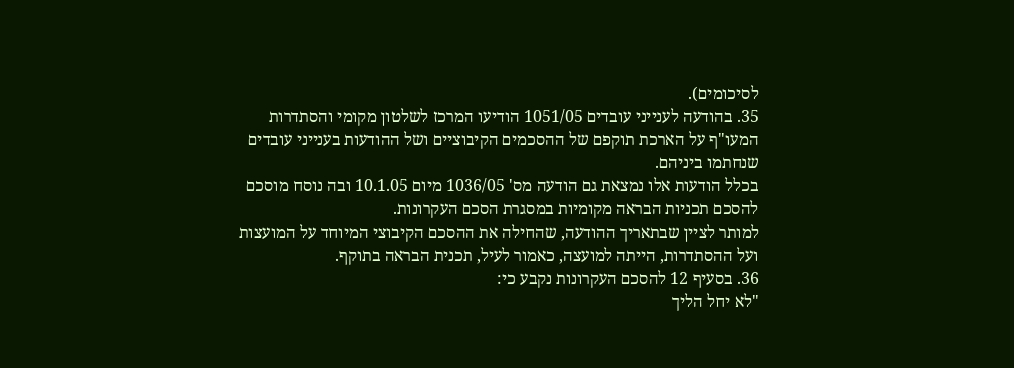לסיכומים).
35. בהודעה לענייני עובדים 1051/05 הודיעו המרכז לשלטון מקומי והסתדרות המעו"ף על הארכת תוקפם של ההסכמים הקיבוציים ושל ההודעות בענייני עובדים שנחתמו ביניהם.
בכלל הודעות אלו נמצאת גם הודעה מס' 1036/05 מיום 10.1.05 ובה נוסח מוסכם להסכם תכניות הבראה מקומיות במסגרת הסכם העקרונות.
למותר לציין שבתאריך ההודעה, שהחילה את ההסכם הקיבוצי המיוחד על המועצות ועל ההסתדרות, הייתה למועצה, כאמור לעיל, תכנית הבראה בתוקף.
36. בסעיף 12 להסכם העקרונות נקבע כי:
"לא יחל הליך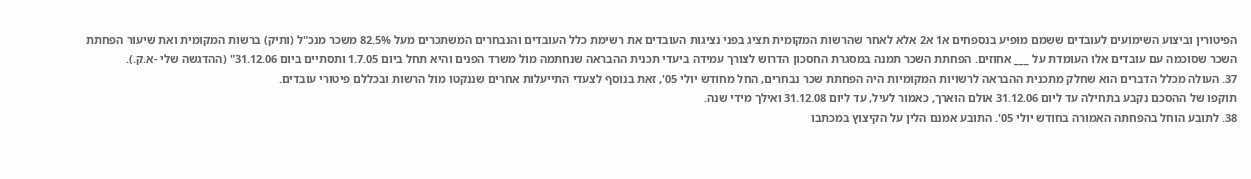הפיטורין וביצוע השימועים לעובדים ששמם מופיע בנספחים א1 א2 אלא לאחר שהרשות המקומית תציג בפני נציגות העובדים את רשימת כלל העובדים והנבחרים המשתכרים מעל 82.5% משכר מנכ"ל (ותיק) ברשות המקומית ואת שיעור הפחתת השכר שסוכמה עם עובדים אלו העומדת על ___ אחוזים. הפחתת השכר תמנה במסגרת החסכון הדרוש לצורך עמידה ביעדי תכנית ההבראה שנחתמה מול משרד הפנים והיא תחל ביום 1.7.05 ותסתיים ביום 31.12.06" (ההדגשה שלי -א.ק.).
37. העולה מכלל הדברים הוא שחלק מתכנית ההבראה לרשויות המקומיות היה הפחתת שכר נבחרים, החל מחודש יולי 05', זאת בנוסף לצעדי התייעלות אחרים שננקטו מול הרשות ובכללם פיטורי עובדים.
תוקפו של ההסכם נקבע בתחילה עד ליום 31.12.06 אולם הוארך, כאמור לעיל, עד ליום 31.12.08 ואילך מידי שנה.
38. לתובע הוחל בהפחתה האמורה בחודש יולי 05'. התובע אמנם הלין על הקיצוץ במכתבו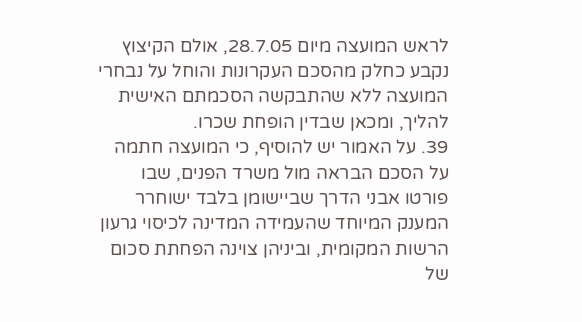לראש המועצה מיום 28.7.05, אולם הקיצוץ נקבע כחלק מהסכם העקרונות והוחל על נבחרי המועצה ללא שהתבקשה הסכמתם האישית להליך, ומכאן שבדין הופחת שכרו.
39. על האמור יש להוסיף, כי המועצה חתמה על הסכם הבראה מול משרד הפנים, שבו פורטו אבני הדרך שביישומן בלבד ישוחרר המענק המיוחד שהעמידה המדינה לכיסוי גרעון הרשות המקומית, וביניהן צוינה הפחתת סכום של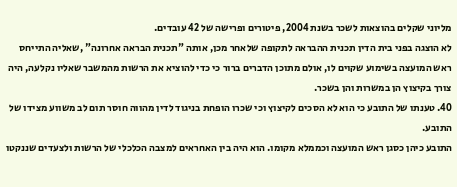מליוני שקלים בהוצאות לשכר בשנת 2004, פיטורים ופרישה של 42 עובדים.
לא הוצגה בפני בית הדין תכנית ההבראה לתקופה שלאחר מכן, אותה "תכנית הבראה אחרונה" ,שאליה התייחס ראש המועצה בשימוע שקוים לו, אולם מתוכן הדברים ברור כי כדי להוציא את הרשות מהמשבר שאליו נקלעה, היה צורך בקיצוץ הן במשרות והן בשכר.
40. טענתו של התובע כי הוא לא הסכים לקיצוץ וכי שכרו הופחת בניגוד לדין מהווה חוסר תום לב משווע מצידו של התובע.
התובע כיהן כסגן ראש המועצה וכממלא מקומו. הוא היה בין האחראים למצבה הכלכלי של הרשות ולצעדים שננקטו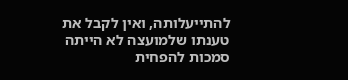להתייעלותה, ואין לקבל את טענתו שלמועצה לא הייתה סמכות להפחית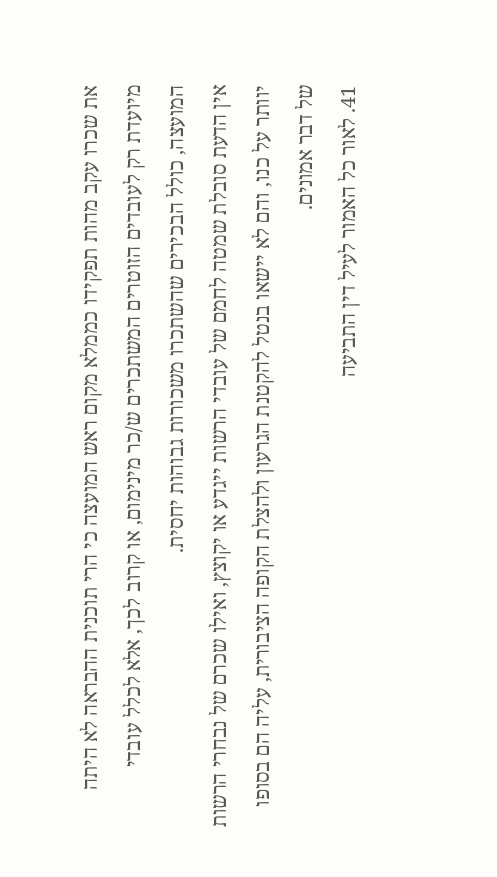את שכרו עקב מהות תפקידו כממלא מקום ראש המועצה כי הרי תוכנית ההבראה לא היתה מיועדת רק לעובדים הזוטרים המשתכרים ש/כר מינימום, או קרוב לכך, אלא לכלל עובדי המועצה, כולל הבכירים שהשתכרו משכורות גבוהות יחסית.
אין הדעת סובלת שמטה לחמם של עובדי הרשות ייגדע או יקוצץ, ואילו שכרם של נבחרי הרשות יוותר על כנו, והם לא יישאו בנטל להקטנת הגרעון ולהצלת הקופה הציבורית, עליה הם בסופו של דבר אמונים.
41. לאור כל האמור לעיל דין התביעה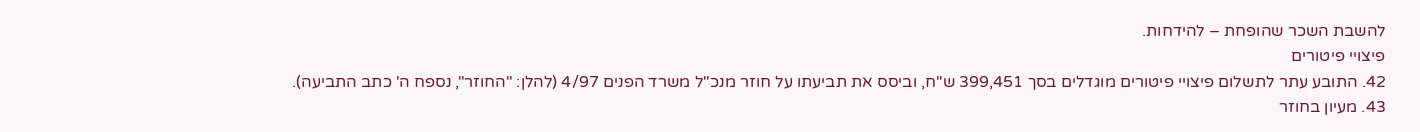להשבת השכר שהופחת – להידחות.
פיצויי פיטורים
42. התובע עתר לתשלום פיצויי פיטורים מוגדלים בסך 399,451 ש"ח, וביסס את תביעתו על חוזר מנכ"ל משרד הפנים 4/97 (להלן: "החוזר", נספח ה' כתב התביעה).
43. מעיון בחוזר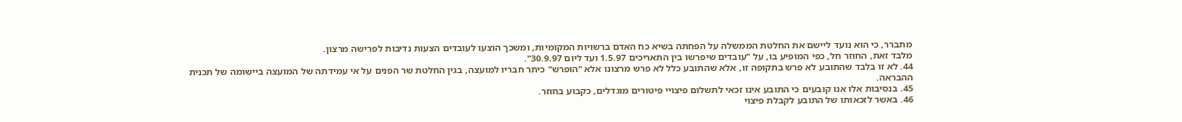מתברר, כי הוא נועד ליישם את החלטת הממשלה על הפחתה בשיא כח האדם ברשויות המקומיות, ומשכך הוצעו לעובדים הצעות נדיבות לפרישה מרצון.
מלבד זאת, החוזר חל, כפי המופיע בו, על "עובדים שיפרשו בין התאריכים 1.5.97 ועד ליום 30.9.97".
44. לא זו בלבד שהתובע לא פרש בתקופה זו, אלא שהתובע כלל לא פרש מרצונו אלא "הופרש" כיתר חבריו למועצה, בגין החלטת שר הפנים על אי עמידתה של המועצה ביישומה של תכנית ההבראה.
45. בנסיבות אלו אנו קובעים כי התובע אינו זכאי לתשלום פיצויי פיטורים מוגדלים, כקבוע בחוזר.
46. באשר לזכאותו של התובע לקבלת פיצוי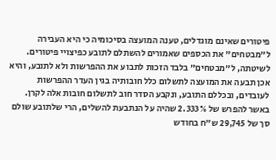פיטורים שאינם מוגדלים, טענה המועצה בסיכומיה כי היא העבירה ל"מבטחים" את הכספים שאמורים להשתלם לתובע כפיצויי פיטורים.
לשיטתה, ל"מבטחים" בלבד הזכות לתבוע את ההפרשות ולא לתובע, והיא אכן תבעה את המועצה לתשלום כלל חובותיה בגין העדר ההפרשות לעובדים, ובכללם התובע, ונקבע הסדר חוב לתשלום חובות אלה לקרן.
באשר להפרש של 2.333% שהיה על הנתבעת להשלים, הרי שלתובע שולם סך של 29,745 ש"ח בחודש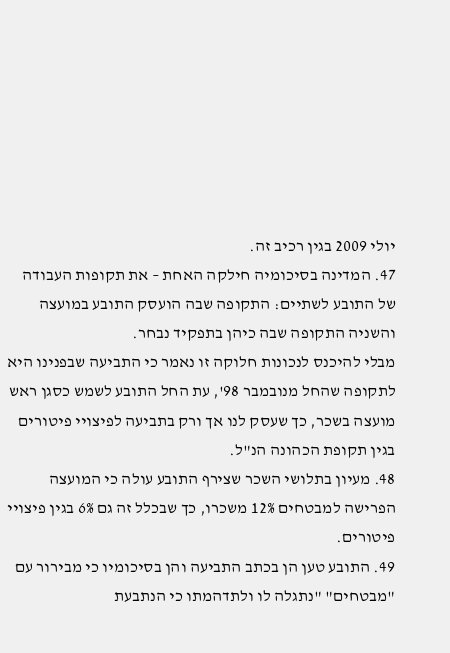יולי 2009 בגין רכיב זה.
47. המדינה בסיכומיה חילקה האחת – את תקופות העבודה של התובע לשתיים: התקופה שבה הועסק התובע במועצה והשניה התקופה שבה כיהן בתפקיד נבחר.
מבלי להיכנס לנכונות חלוקה זו נאמר כי התביעה שבפנינו היא לתקופה שהחל מנובמבר 98', עת החל התובע לשמש כסגן ראש מועצה בשכר, כך שעסק לנו אך ורק בתביעה לפיצויי פיטורים בגין תקופת הכהונה הנ"ל.
48. מעיון בתלושי השכר שצירף התובע עולה כי המועצה הפרישה למבטחים 12% משכרו, כך שבכלל זה גם 6% בגין פיצויי פיטורים.
49. התובע טען הן בכתב התביעה והן בסיכומיו כי מבירור עם "מבטחים" "נתגלה לו ולתדהמתו כי הנתבעת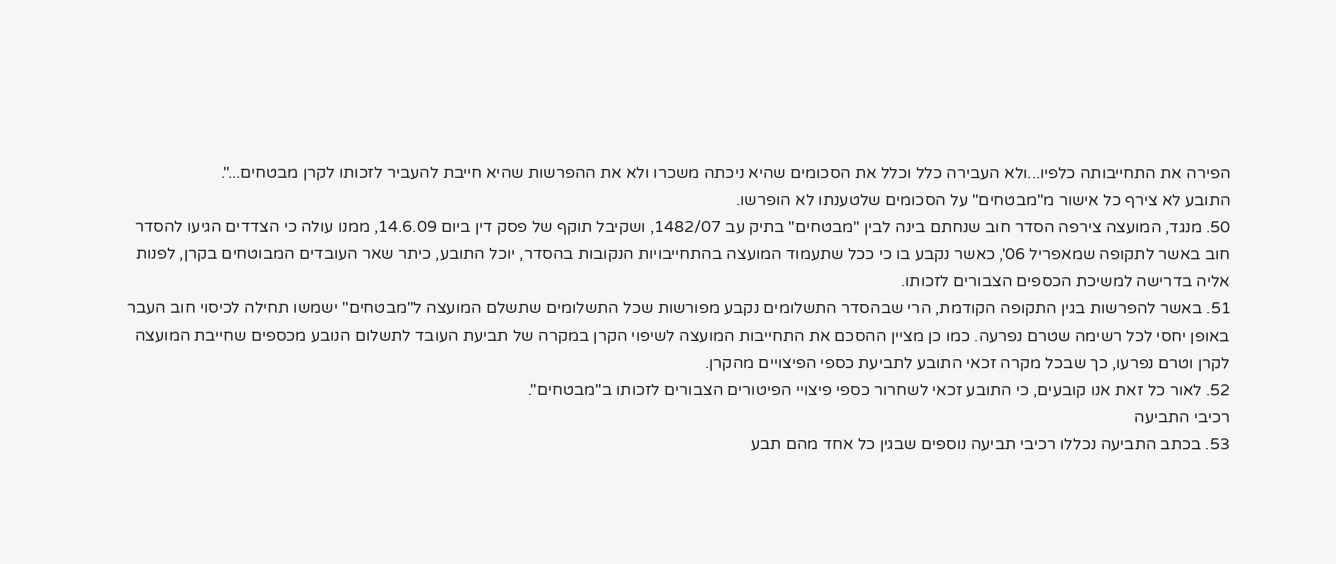הפירה את התחייבותה כלפיו...ולא העבירה כלל וכלל את הסכומים שהיא ניכתה משכרו ולא את ההפרשות שהיא חייבת להעביר לזכותו לקרן מבטחים...".
התובע לא צירף כל אישור מ"מבטחים" על הסכומים שלטענתו לא הופרשו.
50. מנגד, המועצה צירפה הסדר חוב שנחתם בינה לבין "מבטחים" בתיק עב 1482/07, ושקיבל תוקף של פסק דין ביום 14.6.09, ממנו עולה כי הצדדים הגיעו להסדר חוב באשר לתקופה שמאפריל 06', כאשר נקבע בו כי ככל שתעמוד המועצה בהתחייבויות הנקובות בהסדר, יוכל התובע, כיתר שאר העובדים המבוטחים בקרן, לפנות אליה בדרישה למשיכת הכספים הצבורים לזכותו.
51. באשר להפרשות בגין התקופה הקודמת, הרי שבהסדר התשלומים נקבע מפורשות שכל התשלומים שתשלם המועצה ל"מבטחים" ישמשו תחילה לכיסוי חוב העבר באופן יחסי לכל רשימה שטרם נפרעה. כמו כן מציין ההסכם את התחייבות המועצה לשיפוי הקרן במקרה של תביעת העובד לתשלום הנובע מכספים שחייבת המועצה לקרן וטרם נפרעו, כך שבכל מקרה זכאי התובע לתביעת כספי הפיצויים מהקרן.
52. לאור כל זאת אנו קובעים, כי התובע זכאי לשחרור כספי פיצויי הפיטורים הצבורים לזכותו ב"מבטחים".
רכיבי התביעה
53. בכתב התביעה נכללו רכיבי תביעה נוספים שבגין כל אחד מהם תבע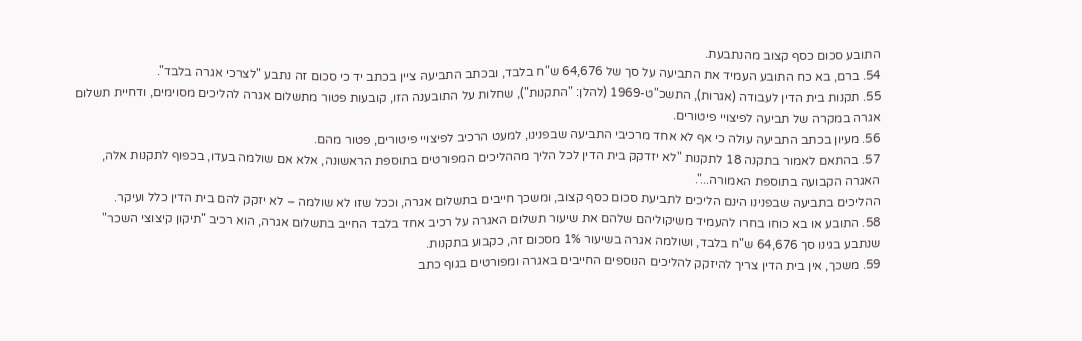התובע סכום כסף קצוב מהנתבעת.
54. ברם, בא כח התובע העמיד את התביעה על סך של 64,676 ש"ח בלבד, ובכתב התביעה ציין בכתב יד כי סכום זה נתבע "לצרכי אגרה בלבד".
55. תקנות בית הדין לעבודה (אגרות), התשכ"ט-1969 (להלן: "התקנות"), שחלות על התובענה הזו, קובעות פטור מתשלום אגרה להליכים מסוימים, ודחיית תשלום אגרה במקרה של תביעה לפיצויי פיטורים.
56. מעיון בכתב התביעה עולה כי אף לא אחד מרכיבי התביעה שבפנינו, למעט הרכיב לפיצויי פיטורים, פטור מהם.
57. בהתאם לאמור בתקנה 18 לתקנות "לא יזדקק בית הדין לכל הליך מההליכים המפורטים בתוספת הראשונה, אלא אם שולמה בעדו, בכפוף לתקנות אלה, האגרה הקבועה בתוספת האמורה...".
ההליכים בתביעה שבפנינו הינם הליכים לתביעת סכום כסף קצוב, ומשכך חייבים בתשלום אגרה, וככל שזו לא שולמה – לא יזקק להם בית הדין כלל ועיקר.
58. התובע או בא כוחו בחרו להעמיד משיקוליהם שלהם את שיעור תשלום האגרה על רכיב אחד בלבד החייב בתשלום אגרה, הוא רכיב "תיקון קיצוצי השכר" שנתבע בגינו סך 64,676 ש"ח בלבד, ושולמה אגרה בשיעור 1% מסכום זה, כקבוע בתקנות.
59. משכך, אין בית הדין צריך להיזקק להליכים הנוספים החייבים באגרה ומפורטים בגוף כתב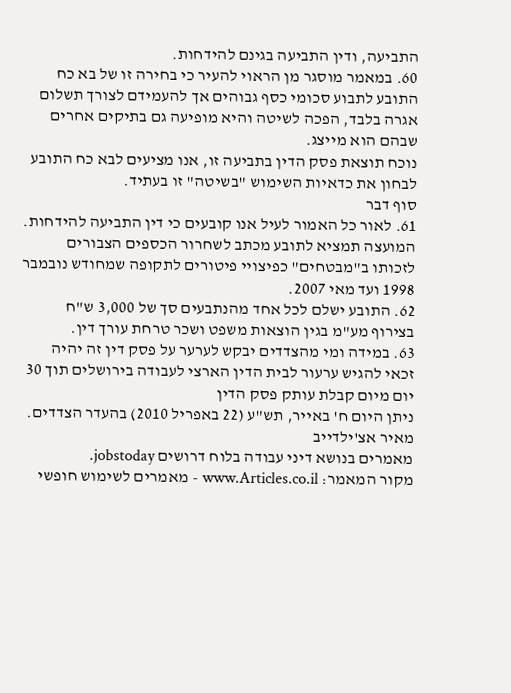התביעה, ודין התביעה בגינם להידחות.
60. במאמר מוסגר מן הראוי להעיר כי בחירה זו של בא כח התובע לתבוע סכומי כסף גבוהים אך להעמידם לצורך תשלום אגרה בלבד, הפכה לשיטה והיא מופיעה גם בתיקים אחרים שבהם הוא מייצג.
נוכח תוצאת פסק הדין בתביעה זו, אנו מציעים לבא כח התובע לבחון את כדאיות השימוש "בשיטה" זו בעתיד.
סוף דבר
61. לאור כל האמור לעיל אנו קובעים כי דין התביעה להידחות.
המועצה תמציא לתובע מכתב לשחרור הכספים הצבורים לזכותו ב"מבטחים" כפיצויי פיטורים לתקופה שמחודש נובמבר 1998 ועד מאי 2007.
62. התובע ישלם לכל אחד מהנתבעים סך של 3,000 ש"ח בצירוף מע"מ בגין הוצאות משפט ושכר טרחת עורך דין.
63. במידה ומי מהצדדים יבקש לערער על פסק דין זה יהיה זכאי להגיש ערעור לבית הדין הארצי לעבודה בירושלים תוך 30 יום מיום קבלת עותק פסק הדין
ניתן היום ח' באייר, תש"ע (22 באפריל 2010) בהעדר הצדדים.
מאיר אצ'ילדייב
מאמרים בנושא דיני עבודה בלוח דרושים jobstoday.
מקור המאמר: www.Articles.co.il - מאמרים לשימוש חופשי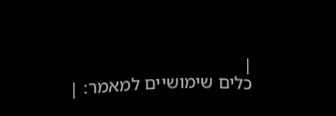|
כלים שימושיים למאמר: |